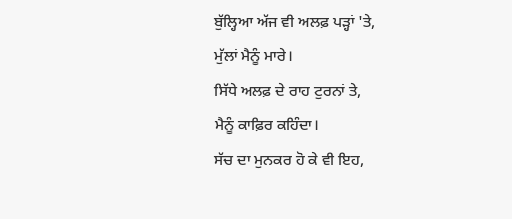ਬੁੱਲ੍ਹਿਆ ਅੱਜ ਵੀ ਅਲਫ਼ ਪੜ੍ਹਾਂ 'ਤੇ,
ਮੁੱਲਾਂ ਮੈਨੂੰ ਮਾਰੇ।
ਸਿੱਧੇ ਅਲਫ਼ ਦੇ ਰਾਹ ਟੁਰਨਾਂ ਤੇ,
ਮੈਨੂੰ ਕਾਫ਼ਿਰ ਕਹਿੰਦਾ।
ਸੱਚ ਦਾ ਮੁਨਕਰ ਹੋ ਕੇ ਵੀ ਇਹ,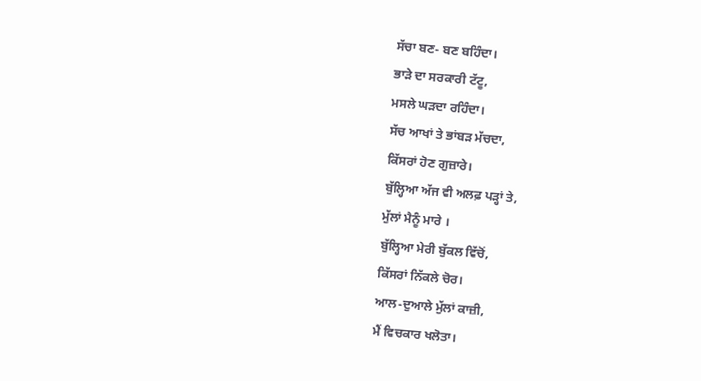ਸੱਚਾ ਬਣ- ਬਣ ਬਹਿੰਦਾ।
ਭਾੜੇ ਦਾ ਸਰਕਾਰੀ ਟੱਟੂ,
ਮਸਲੇ ਘੜਦਾ ਰਹਿੰਦਾ।
ਸੱਚ ਆਖਾਂ ਤੇ ਭਾਂਬੜ ਮੱਚਦਾ,
ਕਿੱਸਰਾਂ ਹੋਣ ਗੁਜ਼ਾਰੇ।
ਬੁੱਲ੍ਹਿਆ ਅੱਜ ਵੀ ਅਲਫ਼ ਪੜ੍ਹਾਂ ਤੇ,
ਮੁੱਲਾਂ ਮੈਨੂੰ ਮਾਰੇ ।
ਬੁੱਲ੍ਹਿਆ ਮੇਰੀ ਬੁੱਕਲ ਵਿੱਚੋਂ,
ਕਿੱਸਰਾਂ ਨਿੱਕਲੇ ਚੋਰ।
ਆਲ-ਦੁਆਲੇ ਮੁੱਲਾਂ ਕਾਜ਼ੀ,
ਮੈਂ ਵਿਚਕਾਰ ਖਲੋਤਾ।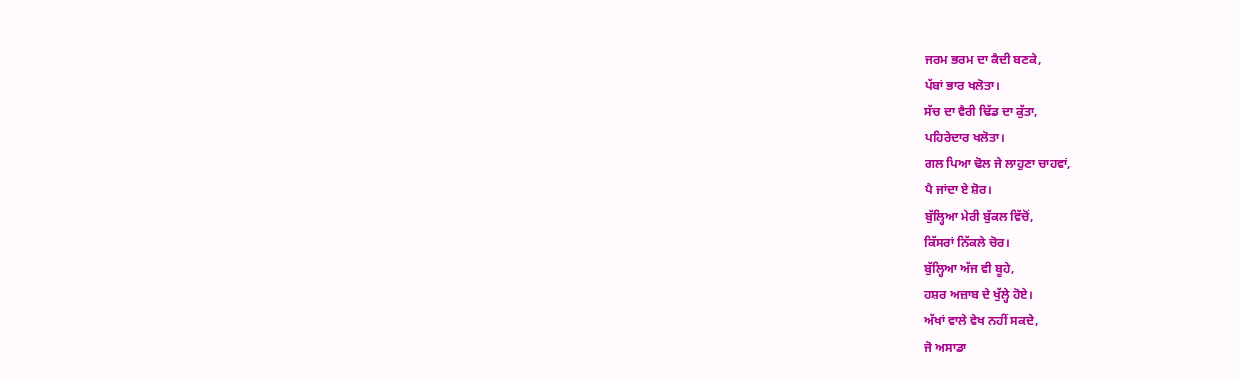ਜਰਮ ਭਰਮ ਦਾ ਕੈਦੀ ਬਣਕੇ,
ਪੱਬਾਂ ਭਾਰ ਖਲੋਤਾ।
ਸੱਚ ਦਾ ਵੈਰੀ ਢਿੱਡ ਦਾ ਕੁੱਤਾ,
ਪਹਿਰੇਦਾਰ ਖਲੋਤਾ।
ਗਲ ਪਿਆ ਢੋਲ ਜੇ ਲਾਹੁਣਾ ਚਾਹਵਾਂ,
ਪੈ ਜਾਂਦਾ ਏ ਸ਼ੋਰ।
ਬੁੱਲ੍ਹਿਆ ਮੇਰੀ ਬੁੱਕਲ ਵਿੱਚੋਂ,
ਕਿੱਸਰਾਂ ਨਿੱਕਲੇ ਚੋਰ।
ਬੁੱਲ੍ਹਿਆ ਅੱਜ ਵੀ ਬੂਹੇ,
ਹਸ਼ਰ ਅਜ਼ਾਬ ਦੇ ਖੁੱਲ੍ਹੇ ਹੋਏ।
ਅੱਖਾਂ ਵਾਲੇ ਵੇਖ ਨਹੀਂ ਸਕਦੇ,
ਜੋ ਅਸਾਡਾ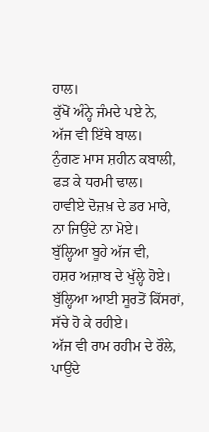ਹਾਲ।
ਕੁੱਖੋਂ ਅੰਨ੍ਹੇ ਜੰਮਦੇ ਪਏ ਨੇ,
ਅੱਜ ਵੀ ਇੱਥੇ ਬਾਲ।
ਨੁੰਗਣ ਮਾਸ ਸ਼ਹੀਨ ਕਬਾਲੀ,
ਫੜ ਕੇ ਧਰਮੀ ਢਾਲ।
ਹਾਵੀਏ ਦੋਜ਼ਖ਼ ਦੇ ਡਰ ਮਾਰੇ,
ਨਾ ਜਿਉਂਦੇ ਨਾ ਮੋਏ।
ਬੁੱਲ੍ਹਿਆ ਬੂਹੇ ਅੱਜ ਵੀ,
ਹਸ਼ਰ ਅਜ਼ਾਬ ਦੇ ਖੁੱਲ੍ਹੇ ਹੋਏ।
ਬੁੱਲ੍ਹਿਆ ਆਈ ਸੂਰਤੋਂ ਕਿੱਸਰਾਂ,
ਸੱਚੇ ਹੋ ਕੇ ਰਹੀਏ।
ਅੱਜ ਵੀ ਰਾਮ ਰਹੀਮ ਦੇ ਰੌਲੇ,
ਪਾਉਂਦੇ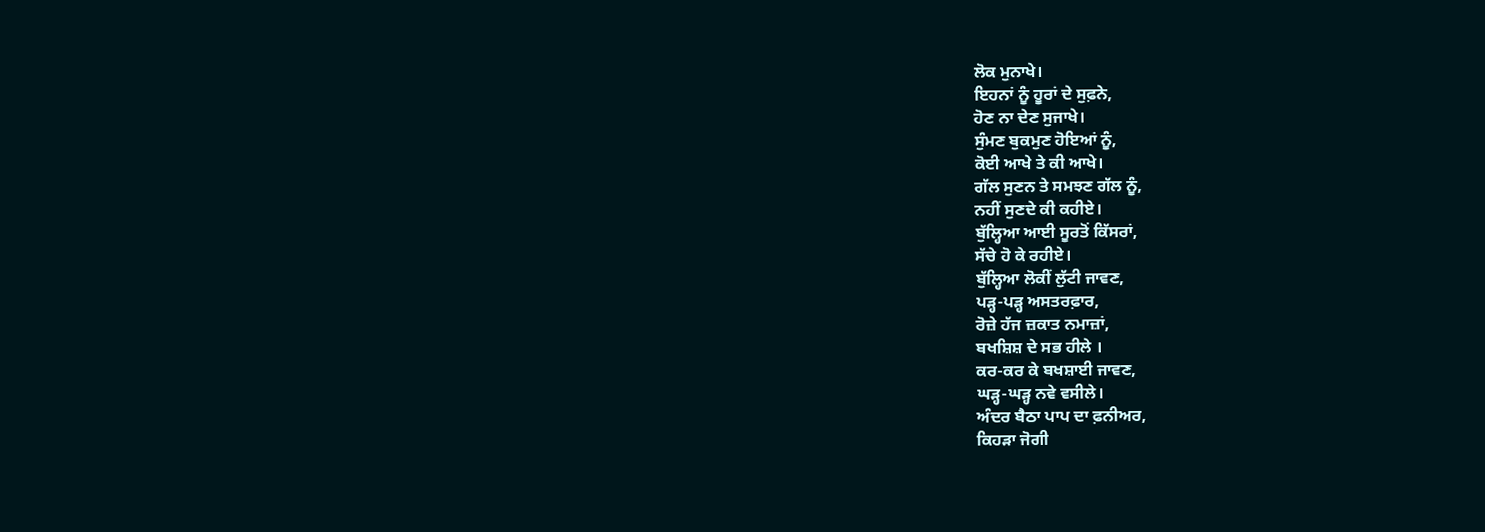ਲੋਕ ਮੁਨਾਖੇ।
ਇਹਨਾਂ ਨੂੰ ਹੂਰਾਂ ਦੇ ਸੁਫ਼ਨੇ,
ਹੋਣ ਨਾ ਦੇਣ ਸੁਜਾਖੇ।
ਸੁੰਮਣ ਬੁਕਮੁਣ ਹੋਇਆਂ ਨੂੰ,
ਕੋਈ ਆਖੇ ਤੇ ਕੀ ਆਖੇ।
ਗੱਲ ਸੁਣਨ ਤੇ ਸਮਝਣ ਗੱਲ ਨੂੰ,
ਨਹੀਂ ਸੁਣਦੇ ਕੀ ਕਹੀਏ।
ਬੁੱਲ੍ਹਿਆ ਆਈ ਸੂਰਤੋਂ ਕਿੱਸਰਾਂ,
ਸੱਚੇ ਹੋ ਕੇ ਰਹੀਏ।
ਬੁੱਲ੍ਹਿਆ ਲੋਕੀਂ ਲੁੱਟੀ ਜਾਵਣ,
ਪੜ੍ਹ-ਪੜ੍ਹ ਅਸਤਰਫ਼ਾਰ,
ਰੋਜ਼ੇ ਹੱਜ ਜ਼ਕਾਤ ਨਮਾਜ਼ਾਂ,
ਬਖਸ਼ਿਸ਼ ਦੇ ਸਭ ਹੀਲੇ ।
ਕਰ-ਕਰ ਕੇ ਬਖਸ਼ਾਈ ਜਾਵਣ,
ਘੜ੍ਹ-ਘੜ੍ਹ ਨਵੇ ਵਸੀਲੇ।
ਅੰਦਰ ਬੈਠਾ ਪਾਪ ਦਾ ਫ਼ਨੀਅਰ,
ਕਿਹੜਾ ਜੋਗੀ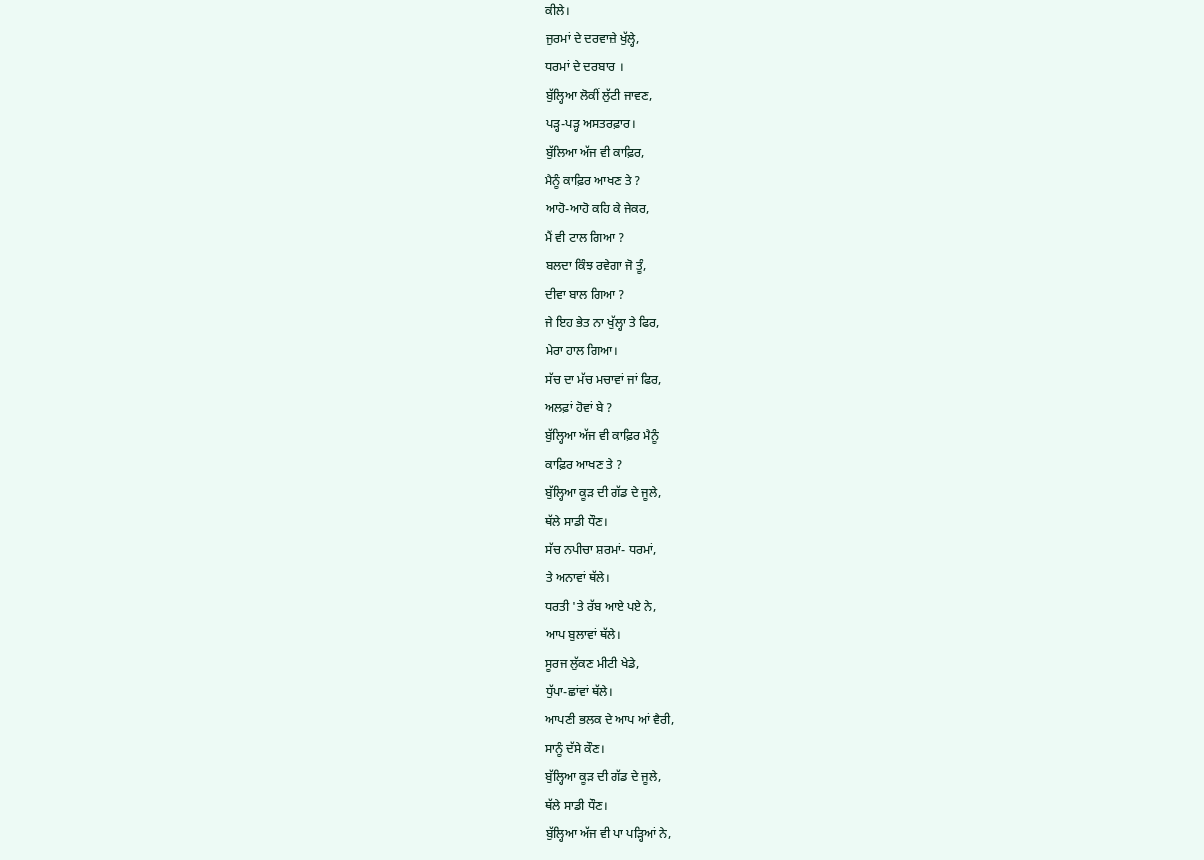ਕੀਲੇ।
ਜੁਰਮਾਂ ਦੇ ਦਰਵਾਜ਼ੇ ਖੁੱਲ੍ਹੇ,
ਧਰਮਾਂ ਦੇ ਦਰਬਾਰ ।
ਬੁੱਲ੍ਹਿਆ ਲੋਕੀਂ ਲੁੱਟੀ ਜਾਵਣ,
ਪੜ੍ਹ-ਪੜ੍ਹ ਅਸਤਰਫ਼ਾਰ।
ਬੁੱਲਿਆ ਅੱਜ ਵੀ ਕਾਫ਼ਿਰ,
ਮੈਨੂੰ ਕਾਫ਼ਿਰ ਆਖਣ ਤੇ ?
ਆਹੋ-ਆਹੋ ਕਹਿ ਕੇ ਜੇਕਰ,
ਮੈਂ ਵੀ ਟਾਲ ਗਿਆ ?
ਬਲਦਾ ਕਿੰਝ ਰਵੇਗਾ ਜੋ ਤੂੰ,
ਦੀਵਾ ਬਾਲ ਗਿਆ ?
ਜੇ ਇਹ ਭੇਤ ਨਾ ਖੁੱਲ੍ਹਾ ਤੇ ਫਿਰ,
ਮੇਰਾ ਹਾਲ ਗਿਆ।
ਸੱਚ ਦਾ ਮੱਚ ਮਚਾਵਾਂ ਜਾਂ ਫਿਰ,
ਅਲਫ਼ਾਂ ਹੋਵਾਂ ਬੇ ?
ਬੁੱਲ੍ਹਿਆ ਅੱਜ ਵੀ ਕਾਫ਼ਿਰ ਮੈਨੂੰ
ਕਾਫ਼ਿਰ ਆਖਣ ਤੇ ?
ਬੁੱਲ੍ਹਿਆ ਕੂੜ ਦੀ ਗੱਡ ਦੇ ਜੂਲੇ,
ਥੱਲੇ ਸਾਡੀ ਧੌਣ।
ਸੱਚ ਨਪੀਚਾ ਸ਼ਰਮਾਂ- ਧਰਮਾਂ,
ਤੇ ਅਨਾਵਾਂ ਥੱਲੇ।
ਧਰਤੀ 'ਤੇ ਰੱਬ ਆਏ ਪਏ ਨੇ,
ਆਪ ਬੁਲਾਵਾਂ ਥੱਲੇ।
ਸੂਰਜ ਲੁੱਕਣ ਮੀਟੀ ਖੇਡੇ,
ਧੁੱਪਾ-ਛਾਂਵਾਂ ਥੱਲੇ।
ਆਪਣੀ ਭਲਕ ਦੇ ਆਪ ਆਂ ਵੈਰੀ,
ਸਾਨੂੰ ਦੱਸੇ ਕੌਣ।
ਬੁੱਲ੍ਹਿਆ ਕੂੜ ਦੀ ਗੱਡ ਦੇ ਜੂਲੇ,
ਥੱਲੇ ਸਾਡੀ ਧੌਣ।
ਬੁੱਲ੍ਹਿਆ ਅੱਜ ਵੀ ਪਾ ਪੜ੍ਹਿਆਂ ਨੇ,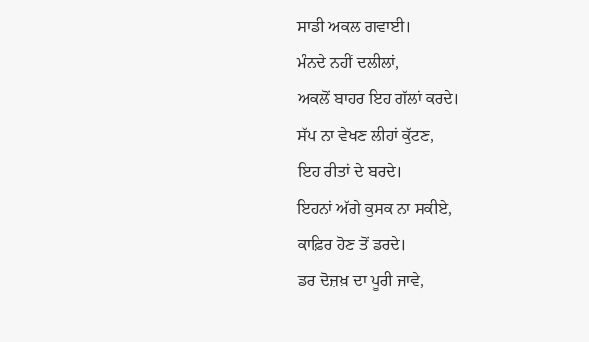ਸਾਡੀ ਅਕਲ ਗਵਾਈ।
ਮੰਨਦੇ ਨਹੀਂ ਦਲੀਲਾਂ,
ਅਕਲੋਂ ਬਾਹਰ ਇਹ ਗੱਲਾਂ ਕਰਦੇ।
ਸੱਪ ਨਾ ਵੇਖਣ ਲੀਹਾਂ ਕੁੱਟਣ,
ਇਹ ਰੀਤਾਂ ਦੇ ਬਰਦੇ।
ਇਹਨਾਂ ਅੱਗੇ ਕੁਸਕ ਨਾ ਸਕੀਏ,
ਕਾਫ਼ਿਰ ਹੋਣ ਤੋਂ ਡਰਦੇ।
ਡਰ ਦੋਜ਼ਖ਼ ਦਾ ਪੂਰੀ ਜਾਵੇ,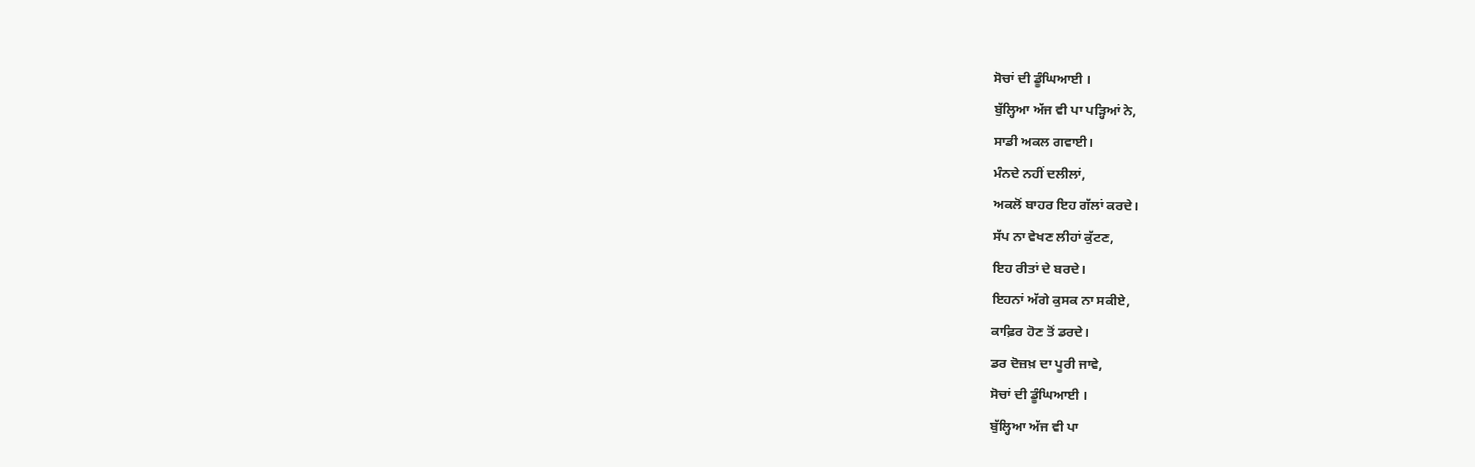ਸੋਚਾਂ ਦੀ ਡੂੰਘਿਆਈ ।
ਬੁੱਲ੍ਹਿਆ ਅੱਜ ਵੀ ਪਾ ਪੜ੍ਹਿਆਂ ਨੇ,
ਸਾਡੀ ਅਕਲ ਗਵਾਈ।
ਮੰਨਦੇ ਨਹੀਂ ਦਲੀਲਾਂ,
ਅਕਲੋਂ ਬਾਹਰ ਇਹ ਗੱਲਾਂ ਕਰਦੇ।
ਸੱਪ ਨਾ ਵੇਖਣ ਲੀਹਾਂ ਕੁੱਟਣ,
ਇਹ ਰੀਤਾਂ ਦੇ ਬਰਦੇ।
ਇਹਨਾਂ ਅੱਗੇ ਕੁਸਕ ਨਾ ਸਕੀਏ,
ਕਾਫ਼ਿਰ ਹੋਣ ਤੋਂ ਡਰਦੇ।
ਡਰ ਦੋਜ਼ਖ਼ ਦਾ ਪੂਰੀ ਜਾਵੇ,
ਸੋਚਾਂ ਦੀ ਡੂੰਘਿਆਈ ।
ਬੁੱਲ੍ਹਿਆ ਅੱਜ ਵੀ ਪਾ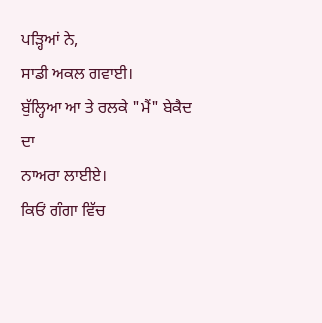ਪੜ੍ਹਿਆਂ ਨੇ,
ਸਾਡੀ ਅਕਲ ਗਵਾਈ।
ਬੁੱਲ੍ਹਿਆ ਆ ਤੇ ਰਲਕੇ "ਮੈਂ" ਬੇਕੈਦ ਦਾ
ਨਾਅਰਾ ਲਾਈਏ।
ਕਿਓਂ ਗੰਗਾ ਵਿੱਚ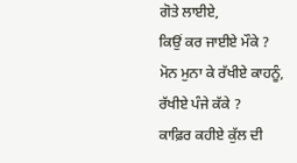ਗੋਤੇ ਲਾਈਏ,
ਕਿਉਂ ਕਰ ਜਾਈਏ ਮੌਕੇ ?
ਮੋਨ ਮੁਨਾ ਕੇ ਰੱਖੀਏ ਕਾਹਨੂੰ,
ਰੱਖੀਏ ਪੰਜੇ ਕੱਕੇ ?
ਕਾਫ਼ਿਰ ਕਹੀਏ ਕੁੱਲ ਦੀ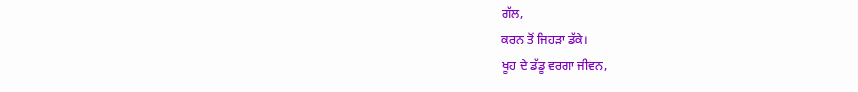ਗੱਲ,
ਕਰਨ ਤੋਂ ਜਿਹੜਾ ਡੱਕੇ।
ਖੂਹ ਦੇ ਡੱਡੂ ਵਰਗਾ ਜੀਵਨ,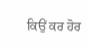ਕਿਉਂ ਕਰ ਹੋਰ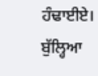ਹੰਢਾਈਏ।
ਬੁੱਲ੍ਹਿਆ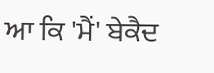ਆ ਕਿ 'ਮੈਂ' ਬੇਕੈਦ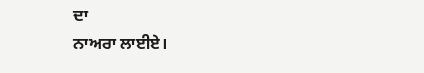ਦਾ
ਨਾਅਰਾ ਲਾਈਏ।